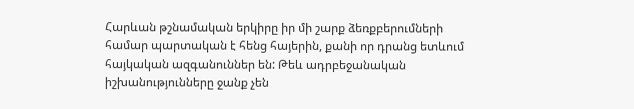Հարևան թշնամական երկիրը իր մի շարք ձեռքբերումների համար պարտական է հենց հայերին, քանի որ դրանց ետևում հայկական ազգանուններ են: Թեև ադրբեջանական իշխանությունները ջանք չեն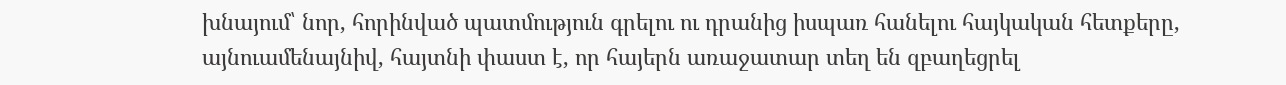խնայում՝ նոր, հորինված պատմություն գրելու ու դրանից իսպառ հանելու հայկական հետքերը, այնուամենայնիվ, հայտնի փաստ է, որ հայերն առաջատար տեղ են զբաղեցրել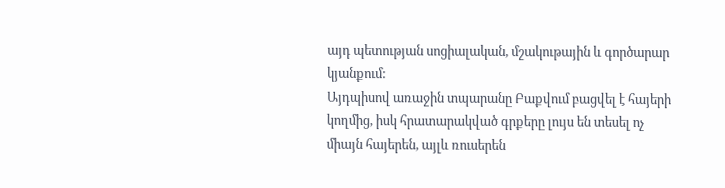այդ պետության սոցիալական, մշակութային և գործարար կյանքում:
Այդպիսով առաջին տպարանը Բաքվում բացվել է հայերի կողմից, իսկ հրատարակված գրքերը լույս են տեսել ոչ միայն հայերեն, այլև ռուսերեն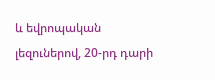և եվրոպական լեզուներով, 20-րդ դարի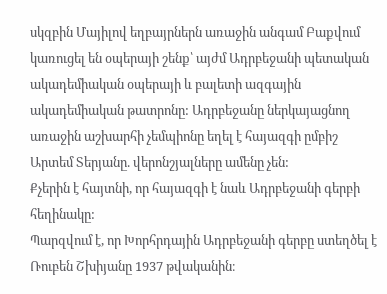սկզբին Մայիլով եղբայրներն առաջին անգամ Բաքվում կառուցել են օպերայի շենք՝ այժմ Ադրբեջանի պետական ակադեմիական օպերայի և բալետի ազգային ակադեմիական թատրոնը: Ադրբեջանը ներկայացնող առաջին աշխարհի չեմպիոնը եղել է հայազգի ըմբիշ Արտեմ Տերյանը. վերոնշյալները ամենը չեն:
Քչերին է հայտնի, որ հայազգի է նաև Ադրբեջանի գերբի հեղինակը:
Պարզվում է, որ Խորհրդային Ադրբեջանի գերբը ստեղծել է Ռուբեն Շխիյանը 1937 թվականին։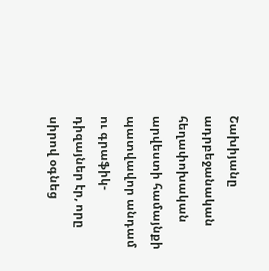Շախիյանը ադրբեջանական հեղափոխական արվեստի համայնքի պատվավոր անդամ ու գրաֆիկ-դիզայներ էր, որը սիրով օգնեց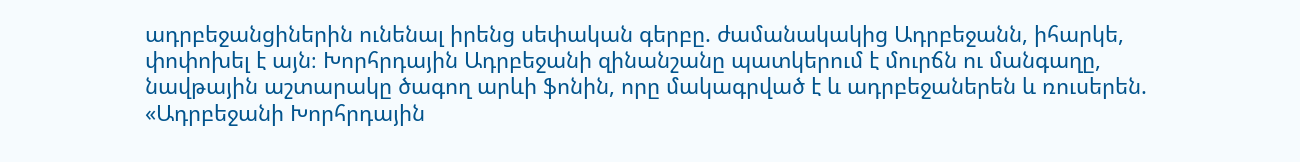ադրբեջանցիներին ունենալ իրենց սեփական գերբը. ժամանակակից Ադրբեջանն, իհարկե, փոփոխել է այն։ Խորհրդային Ադրբեջանի զինանշանը պատկերում է մուրճն ու մանգաղը, նավթային աշտարակը ծագող արևի ֆոնին, որը մակագրված է և ադրբեջաներեն և ռուսերեն. «Ադրբեջանի Խորհրդային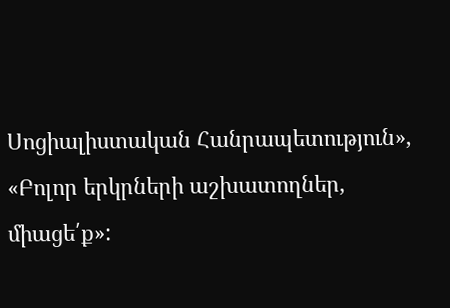Սոցիալիստական Հանրապետություն», «Բոլոր երկրների աշխատողներ, միացե՛ք»: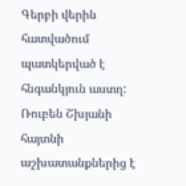Գերբի վերին հատվածում պատկերված է հնգանկյուն աստղ:
Ռուբեն Շխյանի հայտնի աշխատանքներից է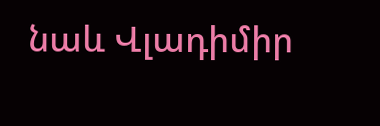նաև Վլադիմիր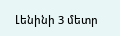Լենինի 3 մետր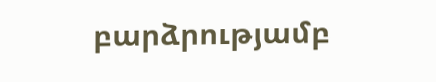բարձրությամբ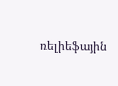ռելիեֆային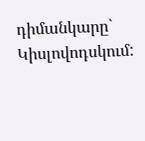դիմանկարը` Կիսլովոդսկում: